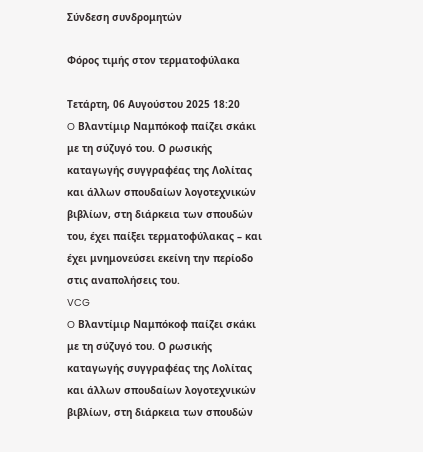Σύνδεση συνδρομητών

Φόρος τιμής στον τερματοφύλακα

Τετάρτη, 06 Αυγούστου 2025 18:20
O Βλαντίμιρ Ναμπόκοφ παίζει σκάκι με τη σύζυγό του. Ο ρωσικής καταγωγής συγγραφέας της Λολίτας και άλλων σπουδαίων λογοτεχνικών βιβλίων, στη διάρκεια των σπουδών του, έχει παίξει τερματοφύλακας – και έχει μνημονεύσει εκείνη την περίοδο στις αναπολήσεις του.
VCG
O Βλαντίμιρ Ναμπόκοφ παίζει σκάκι με τη σύζυγό του. Ο ρωσικής καταγωγής συγγραφέας της Λολίτας και άλλων σπουδαίων λογοτεχνικών βιβλίων, στη διάρκεια των σπουδών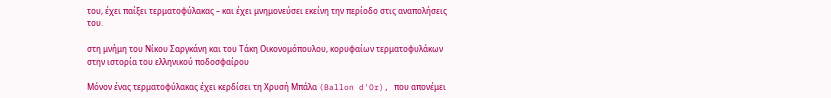του, έχει παίξει τερματοφύλακας – και έχει μνημονεύσει εκείνη την περίοδο στις αναπολήσεις του.

στη μνήμη του Νίκου Σαργκάνη και του Τάκη Οικονομόπουλου, κορυφαίων τερματοφυλάκων στην ιστορία του ελληνικού ποδοσφαίρου

Μόνον ένας τερματοφύλακας έχει κερδίσει τη Χρυσή Μπάλα (Ballon d'Or), που απονέμει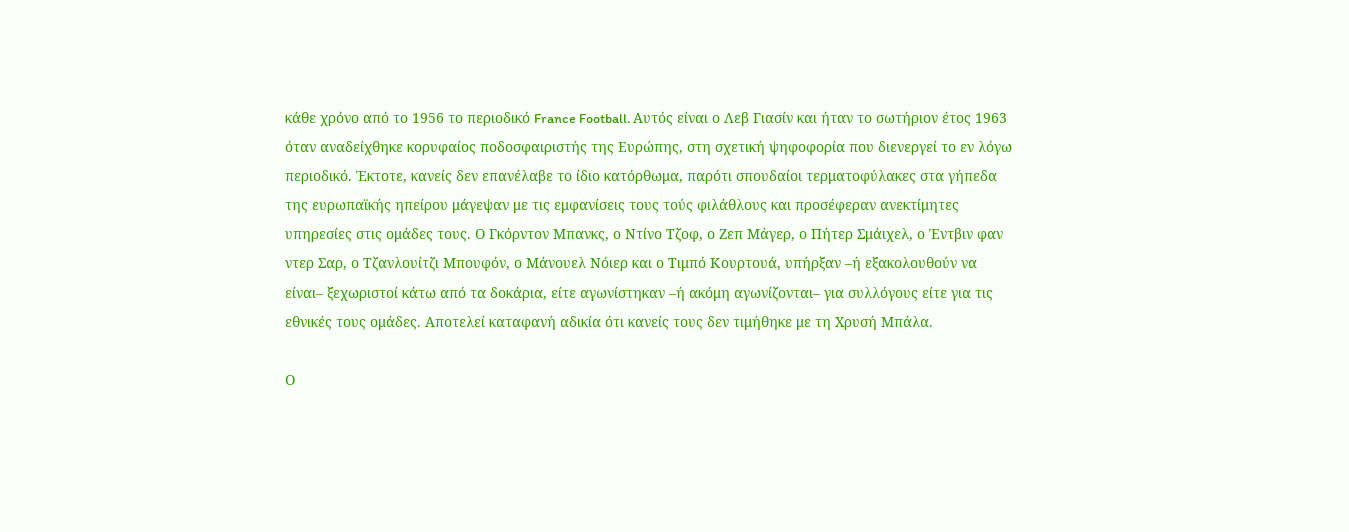κάθε χρόνο από το 1956 το περιοδικό France Football. Αυτός είναι ο Λεβ Γιασίν και ήταν το σωτήριον έτος 1963 όταν αναδείχθηκε κορυφαίος ποδοσφαιριστής της Ευρώπης, στη σχετική ψηφοφορία που διενεργεί το εν λόγω περιοδικό. Έκτοτε, κανείς δεν επανέλαβε το ίδιο κατόρθωμα, παρότι σπουδαίοι τερματοφύλακες στα γήπεδα της ευρωπαϊκής ηπείρου μάγεψαν με τις εμφανίσεις τους τούς φιλάθλους και προσέφεραν ανεκτίμητες υπηρεσίες στις ομάδες τους. Ο Γκόρντον Μπανκς, ο Ντίνο Τζοφ, ο Ζεπ Μάγερ, ο Πήτερ Σμάιχελ, ο Έντβιν φαν ντερ Σαρ, ο Τζανλουίτζι Μπουφόν, ο Μάνουελ Νόιερ και ο Τιμπό Κουρτουά, υπήρξαν –ή εξακολουθούν να είναι– ξεχωριστοί κάτω από τα δοκάρια, είτε αγωνίστηκαν –ή ακόμη αγωνίζονται– για συλλόγους είτε για τις εθνικές τους ομάδες. Αποτελεί καταφανή αδικία ότι κανείς τους δεν τιμήθηκε με τη Χρυσή Μπάλα.

Ο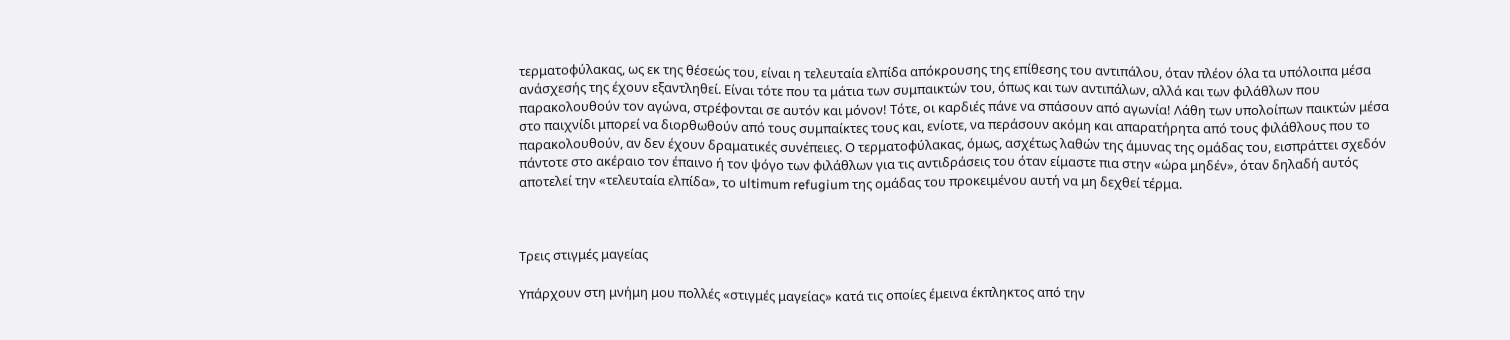τερματοφύλακας, ως εκ της θέσεώς του, είναι η τελευταία ελπίδα απόκρουσης της επίθεσης του αντιπάλου, όταν πλέον όλα τα υπόλοιπα μέσα ανάσχεσής της έχουν εξαντληθεί. Είναι τότε που τα μάτια των συμπαικτών του, όπως και των αντιπάλων, αλλά και των φιλάθλων που παρακολουθούν τον αγώνα, στρέφονται σε αυτόν και μόνον! Τότε, οι καρδιές πάνε να σπάσουν από αγωνία! Λάθη των υπολοίπων παικτών μέσα στο παιχνίδι μπορεί να διορθωθούν από τους συμπαίκτες τους και, ενίοτε, να περάσουν ακόμη και απαρατήρητα από τους φιλάθλους που το παρακολουθούν, αν δεν έχουν δραματικές συνέπειες. Ο τερματοφύλακας, όμως, ασχέτως λαθών της άμυνας της ομάδας του, εισπράττει σχεδόν πάντοτε στο ακέραιο τον έπαινο ή τον ψόγο των φιλάθλων για τις αντιδράσεις του όταν είμαστε πια στην «ώρα μηδέν», όταν δηλαδή αυτός αποτελεί την «τελευταία ελπίδα», το ultimum refugium της ομάδας του προκειμένου αυτή να μη δεχθεί τέρμα.



Τρεις στιγμές μαγείας

Υπάρχουν στη μνήμη μου πολλές «στιγμές μαγείας» κατά τις οποίες έμεινα έκπληκτος από την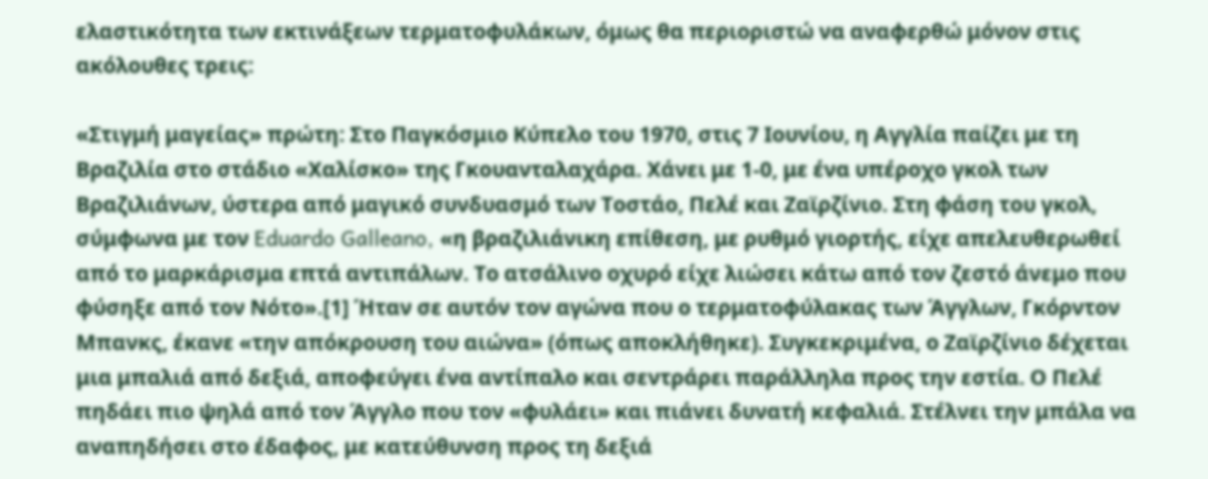ελαστικότητα των εκτινάξεων τερματοφυλάκων, όμως θα περιοριστώ να αναφερθώ μόνον στις ακόλουθες τρεις:

«Στιγμή μαγείας» πρώτη: Στο Παγκόσμιο Κύπελο του 1970, στις 7 Ιουνίου, η Αγγλία παίζει με τη Βραζιλία στο στάδιο «Χαλίσκο» της Γκουανταλαχάρα. Χάνει με 1-0, με ένα υπέροχο γκολ των Βραζιλιάνων, ύστερα από μαγικό συνδυασμό των Τοστάο, Πελέ και Ζαϊρζίνιο. Στη φάση του γκολ, σύμφωνα με τον Eduardo Galleano, «η βραζιλιάνικη επίθεση, με ρυθμό γιορτής, είχε απελευθερωθεί από το μαρκάρισμα επτά αντιπάλων. Το ατσάλινο οχυρό είχε λιώσει κάτω από τον ζεστό άνεμο που φύσηξε από τον Νότο».[1] Ήταν σε αυτόν τον αγώνα που ο τερματοφύλακας των Άγγλων, Γκόρντον Μπανκς, έκανε «την απόκρουση του αιώνα» (όπως αποκλήθηκε). Συγκεκριμένα, ο Ζαϊρζίνιο δέχεται μια μπαλιά από δεξιά, αποφεύγει ένα αντίπαλο και σεντράρει παράλληλα προς την εστία. Ο Πελέ πηδάει πιο ψηλά από τον Άγγλο που τον «φυλάει» και πιάνει δυνατή κεφαλιά. Στέλνει την μπάλα να αναπηδήσει στο έδαφος, με κατεύθυνση προς τη δεξιά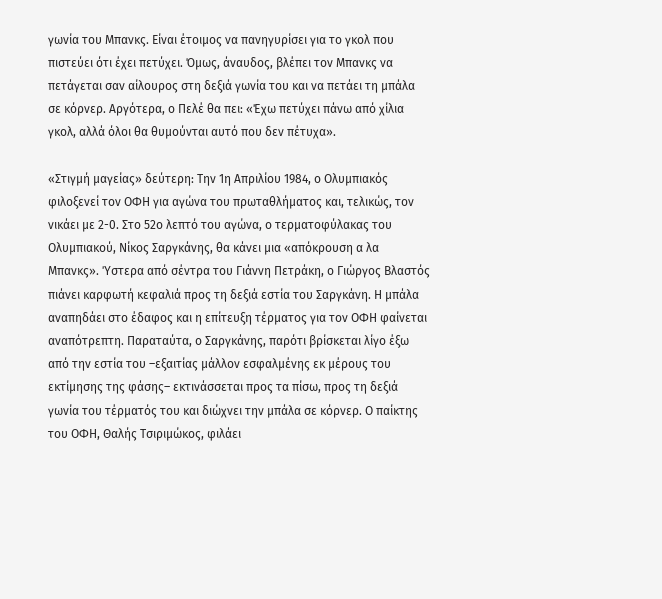γωνία του Μπανκς. Είναι έτοιμος να πανηγυρίσει για το γκολ που πιστεύει ότι έχει πετύχει. Όμως, άναυδος, βλέπει τον Μπανκς να πετάγεται σαν αίλουρος στη δεξιά γωνία του και να πετάει τη μπάλα σε κόρνερ. Αργότερα, ο Πελέ θα πει: «Έχω πετύχει πάνω από χίλια γκολ, αλλά όλοι θα θυμούνται αυτό που δεν πέτυχα».

«Στιγμή μαγείας» δεύτερη: Την 1η Απριλίου 1984, ο Ολυμπιακός φιλοξενεί τον ΟΦΗ για αγώνα του πρωταθλήματος και, τελικώς, τον νικάει με 2-0. Στο 52ο λεπτό του αγώνα, ο τερματοφύλακας του Ολυμπιακού, Νίκος Σαργκάνης, θα κάνει μια «απόκρουση α λα Μπανκς». Ύστερα από σέντρα του Γιάννη Πετράκη, ο Γιώργος Βλαστός πιάνει καρφωτή κεφαλιά προς τη δεξιά εστία του Σαργκάνη. Η μπάλα αναπηδάει στο έδαφος και η επίτευξη τέρματος για τον ΟΦΗ φαίνεται αναπότρεπτη. Παραταύτα, ο Σαργκάνης, παρότι βρίσκεται λίγο έξω από την εστία του –εξαιτίας μάλλον εσφαλμένης εκ μέρους του εκτίμησης της φάσης– εκτινάσσεται προς τα πίσω, προς τη δεξιά γωνία του τέρματός του και διώχνει την μπάλα σε κόρνερ. Ο παίκτης του ΟΦΗ, Θαλής Τσιριμώκος, φιλάει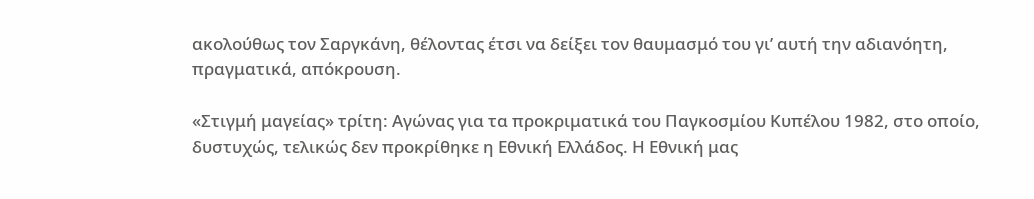ακολούθως τον Σαργκάνη, θέλοντας έτσι να δείξει τον θαυμασμό του γι’ αυτή την αδιανόητη, πραγματικά, απόκρουση.

«Στιγμή μαγείας» τρίτη: Αγώνας για τα προκριματικά του Παγκοσμίου Κυπέλου 1982, στο οποίο, δυστυχώς, τελικώς δεν προκρίθηκε η Εθνική Ελλάδος. Η Εθνική μας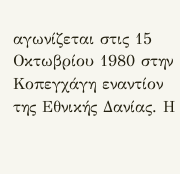αγωνίζεται στις 15 Οκτωβρίου 1980 στην Κοπεγχάγη εναντίον της Εθνικής Δανίας. Η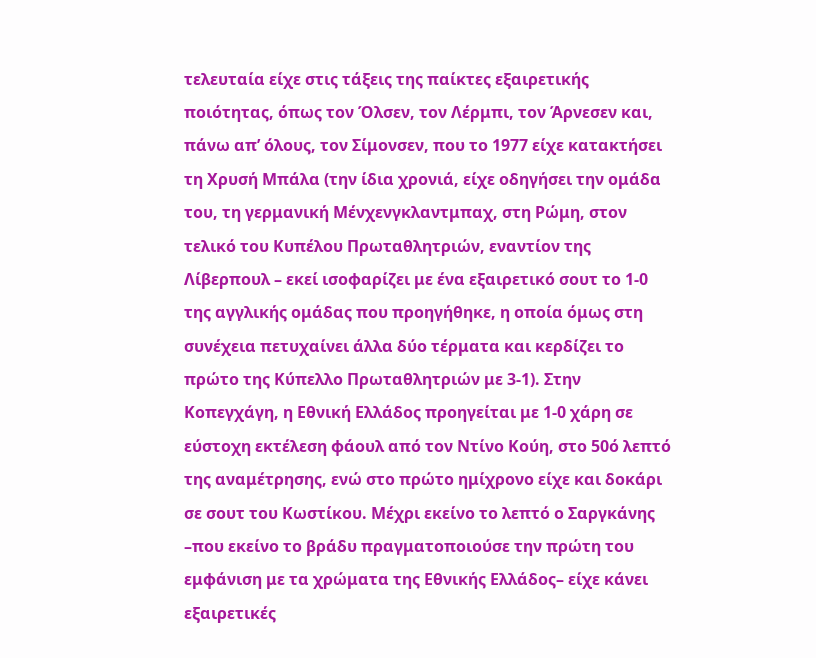τελευταία είχε στις τάξεις της παίκτες εξαιρετικής ποιότητας, όπως τον Όλσεν, τον Λέρμπι, τον Άρνεσεν και, πάνω απ’ όλους, τον Σίμονσεν, που το 1977 είχε κατακτήσει τη Χρυσή Μπάλα (την ίδια χρονιά, είχε οδηγήσει την ομάδα του, τη γερμανική Μένχενγκλαντμπαχ, στη Ρώμη, στον τελικό του Κυπέλου Πρωταθλητριών, εναντίον της Λίβερπουλ – εκεί ισοφαρίζει με ένα εξαιρετικό σουτ το 1-0 της αγγλικής ομάδας που προηγήθηκε, η οποία όμως στη συνέχεια πετυχαίνει άλλα δύο τέρματα και κερδίζει το πρώτο της Κύπελλο Πρωταθλητριών με 3-1). Στην Κοπεγχάγη, η Εθνική Ελλάδος προηγείται με 1-0 χάρη σε εύστοχη εκτέλεση φάουλ από τον Ντίνο Κούη, στο 50ό λεπτό της αναμέτρησης, ενώ στο πρώτο ημίχρονο είχε και δοκάρι σε σουτ του Κωστίκου. Μέχρι εκείνο το λεπτό ο Σαργκάνης –που εκείνο το βράδυ πραγματοποιούσε την πρώτη του εμφάνιση με τα χρώματα της Εθνικής Ελλάδος– είχε κάνει εξαιρετικές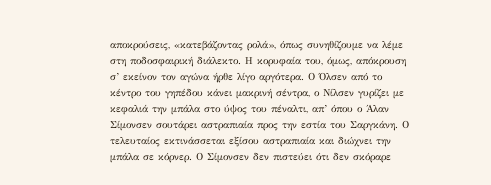αποκρούσεις, «κατεβάζοντας ρολά», όπως συνηθίζουμε να λέμε στη ποδοσφαιρική διάλεκτο. Η κορυφαία του, όμως, απόκρουση σ’ εκείνον τον αγώνα ήρθε λίγο αργότερα. Ο Όλσεν από το κέντρο του γηπέδου κάνει μακρινή σέντρα, ο Νίλσεν γυρίζει με κεφαλιά την μπάλα στο ύψος του πέναλτι, απ’ όπου ο Άλαν Σίμονσεν σουτάρει αστραπιαία προς την εστία του Σαργκάνη. Ο τελευταίος εκτινάσσεται εξίσου αστραπιαία και διώχνει την μπάλα σε κόρνερ. Ο Σίμονσεν δεν πιστεύει ότι δεν σκόραρε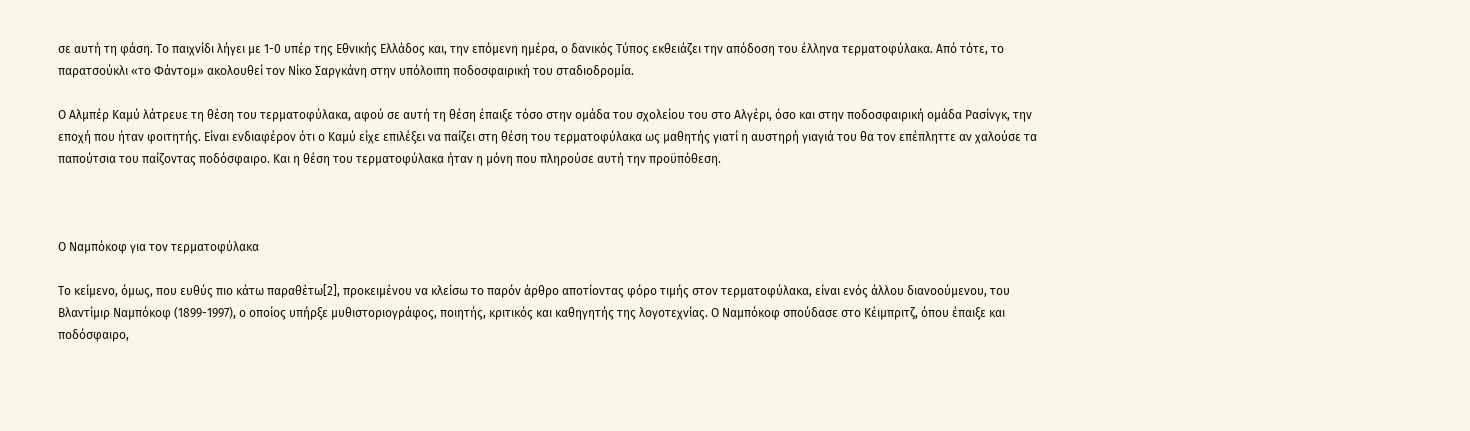σε αυτή τη φάση. Το παιχνίδι λήγει με 1-0 υπέρ της Εθνικής Ελλάδος και, την επόμενη ημέρα, ο δανικός Τύπος εκθειάζει την απόδοση του έλληνα τερματοφύλακα. Από τότε, το παρατσούκλι «το Φάντομ» ακολουθεί τον Νίκο Σαργκάνη στην υπόλοιπη ποδοσφαιρική του σταδιοδρομία.

Ο Αλμπέρ Καμύ λάτρευε τη θέση του τερματοφύλακα, αφού σε αυτή τη θέση έπαιξε τόσο στην ομάδα του σχολείου του στο Αλγέρι, όσο και στην ποδοσφαιρική ομάδα Ρασίνγκ, την εποχή που ήταν φοιτητής. Είναι ενδιαφέρον ότι ο Καμύ είχε επιλέξει να παίζει στη θέση του τερματοφύλακα ως μαθητής γιατί η αυστηρή γιαγιά του θα τον επέπληττε αν χαλούσε τα παπούτσια του παίζοντας ποδόσφαιρο. Και η θέση του τερματοφύλακα ήταν η μόνη που πληρούσε αυτή την προϋπόθεση.



Ο Ναμπόκοφ για τον τερματοφύλακα

Το κείμενο, όμως, που ευθύς πιο κάτω παραθέτω[2], προκειμένου να κλείσω το παρόν άρθρο αποτίοντας φόρο τιμής στον τερματοφύλακα, είναι ενός άλλου διανοούμενου, του Βλαντίμιρ Ναμπόκοφ (1899-1997), ο οποίος υπήρξε μυθιστοριογράφος, ποιητής, κριτικός και καθηγητής της λογοτεχνίας. Ο Ναμπόκοφ σπούδασε στο Κέιμπριτζ, όπου έπαιξε και ποδόσφαιρο,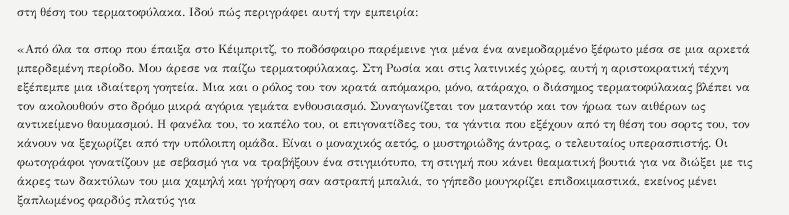στη θέση του τερματοφύλακα. Ιδού πώς περιγράφει αυτή την εμπειρία:

«Από όλα τα σπορ που έπαιξα στο Κέιμπριτζ, το ποδόσφαιρο παρέμεινε για μένα ένα ανεμοδαρμένο ξέφωτο μέσα σε μια αρκετά μπερδεμένη περίοδο. Μου άρεσε να παίζω τερματοφύλακας. Στη Ρωσία και στις λατινικές χώρες, αυτή η αριστοκρατική τέχνη εξέπεμπε μια ιδιαίτερη γοητεία. Μια και ο ρόλος του τον κρατά απόμακρο, μόνο, ατάραχο, ο διάσημος τερματοφύλακας βλέπει να τον ακολουθούν στο δρόμο μικρά αγόρια γεμάτα ενθουσιασμό. Συναγωνίζεται τον ματαντόρ και τον ήρωα των αιθέρων ως αντικείμενο θαυμασμού. Η φανέλα του, το καπέλο του, οι επιγονατίδες του, τα γάντια που εξέχουν από τη θέση του σορτς του, τον κάνουν να ξεχωρίζει από την υπόλοιπη ομάδα. Είναι ο μοναχικός αετός, ο μυστηριώδης άντρας, ο τελευταίος υπερασπιστής. Οι φωτογράφοι γονατίζουν με σεβασμό για να τραβήξουν ένα στιγμιότυπο, τη στιγμή που κάνει θεαματική βουτιά για να διώξει με τις άκρες των δακτύλων του μια χαμηλή και γρήγορη σαν αστραπή μπαλιά, το γήπεδο μουγκρίζει επιδοκιμαστικά, εκείνος μένει ξαπλωμένος φαρδύς πλατύς για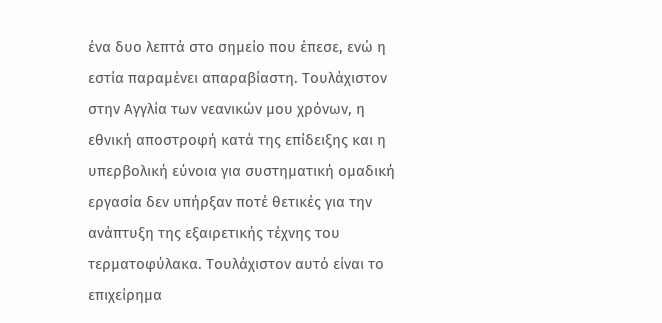ένα δυο λεπτά στο σημείο που έπεσε, ενώ η εστία παραμένει απαραβίαστη. Τουλάχιστον στην Αγγλία των νεανικών μου χρόνων, η εθνική αποστροφή κατά της επίδειξης και η υπερβολική εύνοια για συστηματική ομαδική εργασία δεν υπήρξαν ποτέ θετικές για την ανάπτυξη της εξαιρετικής τέχνης του τερματοφύλακα. Τουλάχιστον αυτό είναι το επιχείρημα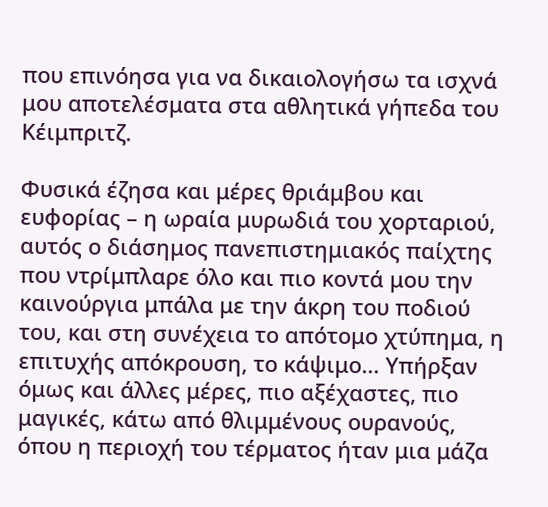που επινόησα για να δικαιολογήσω τα ισχνά μου αποτελέσματα στα αθλητικά γήπεδα του Κέιμπριτζ.

Φυσικά έζησα και μέρες θριάμβου και ευφορίας – η ωραία μυρωδιά του χορταριού, αυτός ο διάσημος πανεπιστημιακός παίχτης που ντρίμπλαρε όλο και πιο κοντά μου την καινούργια μπάλα με την άκρη του ποδιού του, και στη συνέχεια το απότομο χτύπημα, η επιτυχής απόκρουση, το κάψιμο… Υπήρξαν όμως και άλλες μέρες, πιο αξέχαστες, πιο μαγικές, κάτω από θλιμμένους ουρανούς, όπου η περιοχή του τέρματος ήταν μια μάζα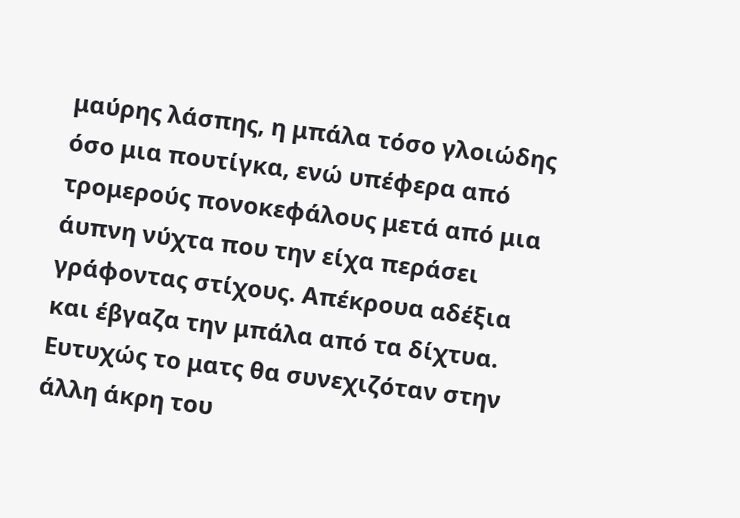μαύρης λάσπης, η μπάλα τόσο γλοιώδης όσο μια πουτίγκα, ενώ υπέφερα από τρομερούς πονοκεφάλους μετά από μια άυπνη νύχτα που την είχα περάσει γράφοντας στίχους. Απέκρουα αδέξια και έβγαζα την μπάλα από τα δίχτυα. Ευτυχώς το ματς θα συνεχιζόταν στην άλλη άκρη του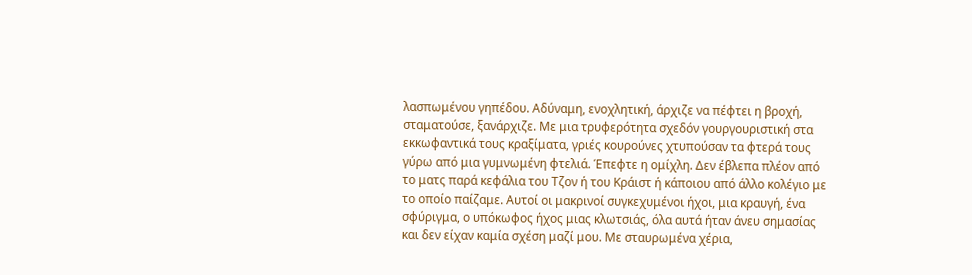λασπωμένου γηπέδου. Αδύναμη, ενοχλητική, άρχιζε να πέφτει η βροχή, σταματούσε, ξανάρχιζε. Με μια τρυφερότητα σχεδόν γουργουριστική στα εκκωφαντικά τους κραξίματα, γριές κουρούνες χτυπούσαν τα φτερά τους γύρω από μια γυμνωμένη φτελιά. Έπεφτε η ομίχλη. Δεν έβλεπα πλέον από το ματς παρά κεφάλια του Τζον ή του Κράιστ ή κάποιου από άλλο κολέγιο με το οποίο παίζαμε. Αυτοί οι μακρινοί συγκεχυμένοι ήχοι, μια κραυγή, ένα σφύριγμα, ο υπόκωφος ήχος μιας κλωτσιάς, όλα αυτά ήταν άνευ σημασίας και δεν είχαν καμία σχέση μαζί μου. Με σταυρωμένα χέρια,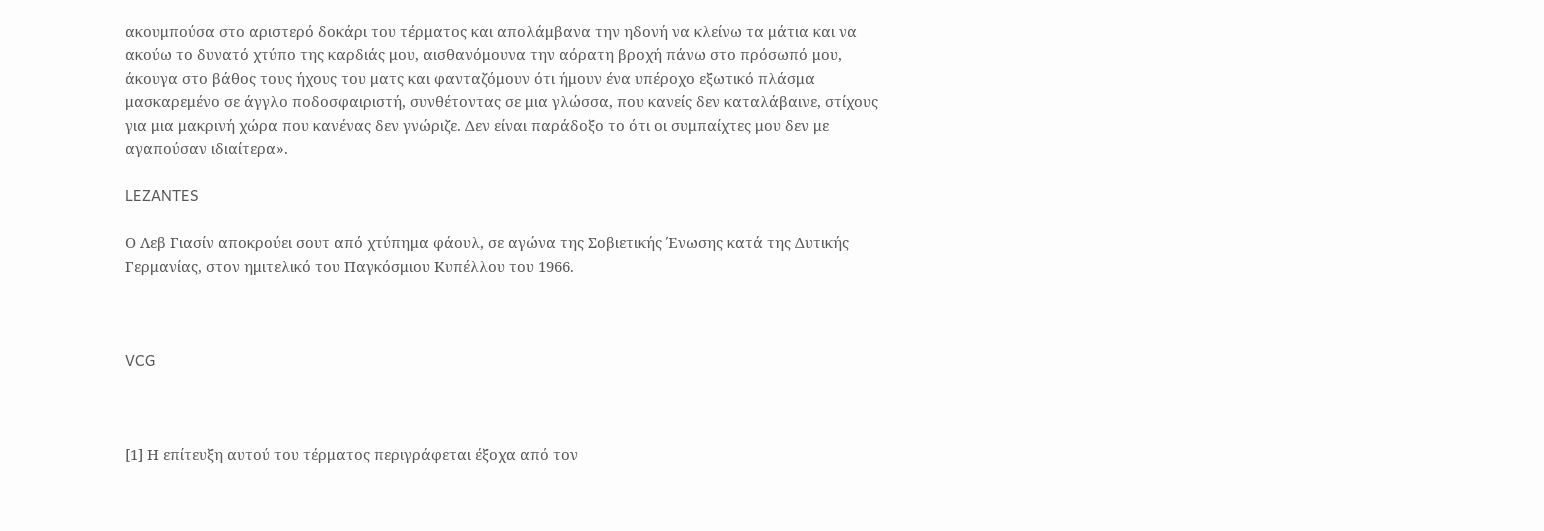ακουμπούσα στο αριστερό δοκάρι του τέρματος και απολάμβανα την ηδονή να κλείνω τα μάτια και να ακούω το δυνατό χτύπο της καρδιάς μου, αισθανόμουνα την αόρατη βροχή πάνω στο πρόσωπό μου, άκουγα στο βάθος τους ήχους του ματς και φανταζόμουν ότι ήμουν ένα υπέροχο εξωτικό πλάσμα μασκαρεμένο σε άγγλο ποδοσφαιριστή, συνθέτοντας σε μια γλώσσα, που κανείς δεν καταλάβαινε, στίχους για μια μακρινή χώρα που κανένας δεν γνώριζε. Δεν είναι παράδοξο το ότι οι συμπαίχτες μου δεν με αγαπούσαν ιδιαίτερα».

LEZANTES

Ο Λεβ Γιασίν αποκρούει σουτ από χτύπημα φάουλ, σε αγώνα της Σοβιετικής Ένωσης κατά της Δυτικής Γερμανίας, στον ημιτελικό του Παγκόσμιου Κυπέλλου του 1966.



VCG



[1] Η επίτευξη αυτού του τέρματος περιγράφεται έξοχα από τον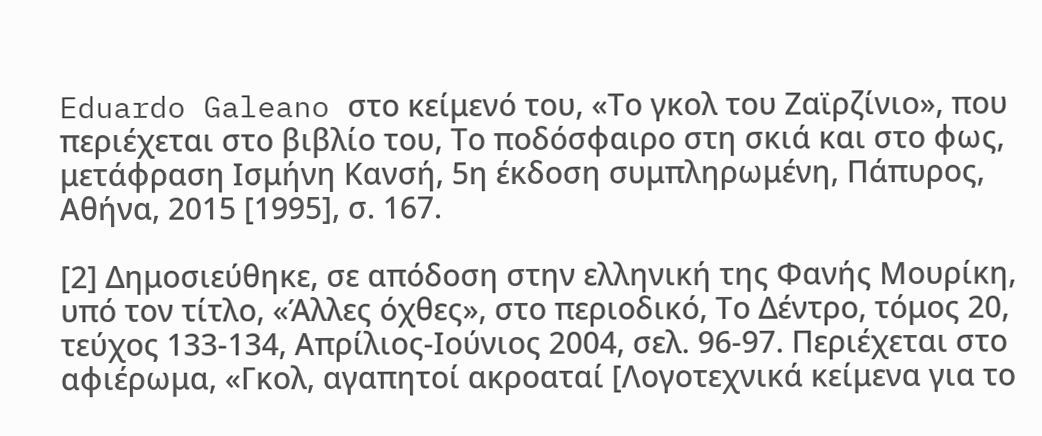Eduardo Galeano στο κείμενό του, «Το γκολ του Ζαϊρζίνιο», που περιέχεται στο βιβλίο του, Το ποδόσφαιρο στη σκιά και στο φως, μετάφραση Ισμήνη Κανσή, 5η έκδοση συμπληρωμένη, Πάπυρος, Αθήνα, 2015 [1995], σ. 167.

[2] Δημοσιεύθηκε, σε απόδοση στην ελληνική της Φανής Μουρίκη, υπό τον τίτλο, «Άλλες όχθες», στο περιοδικό, Το Δέντρο, τόμος 20, τεύχος 133-134, Απρίλιος-Ιούνιος 2004, σελ. 96-97. Περιέχεται στο αφιέρωμα, «Γκολ, αγαπητοί ακροαταί [Λογοτεχνικά κείμενα για το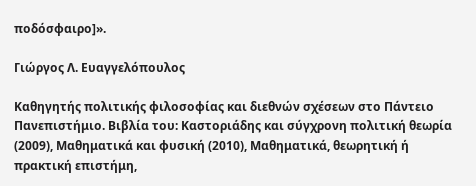ποδόσφαιρο]».

Γιώργος Λ. Ευαγγελόπουλος

Καθηγητής πολιτικής φιλοσοφίας και διεθνών σχέσεων στο Πάντειο Πανεπιστήμιο. Βιβλία του: Καστοριάδης και σύγχρονη πολιτική θεωρία (2009), Μαθηματικά και φυσική (2010), Μαθηματικά, θεωρητική ή πρακτική επιστήμη,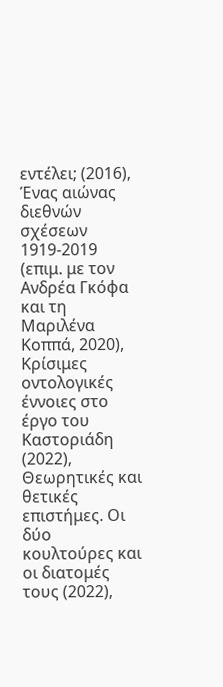εντέλει; (2016), Ένας αιώνας διεθνών σχέσεων 1919-2019 (επιμ. με τον Ανδρέα Γκόφα και τη Μαριλένα Κοππά, 2020), Κρίσιμες οντολογικές έννοιες στο έργο του Καστοριάδη (2022), Θεωρητικές και θετικές επιστήμες. Οι δύο κουλτούρες και οι διατομές τους (2022),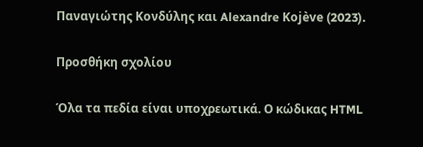Παναγιώτης Κονδύλης και Alexandre Kojève (2023).

Προσθήκη σχολίου

Όλα τα πεδία είναι υποχρεωτικά. Ο κώδικας HTML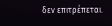δεν επιτρέπεται.